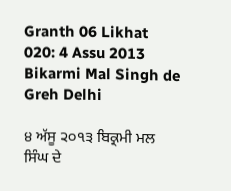Granth 06 Likhat 020: 4 Assu 2013 Bikarmi Mal Singh de Greh Delhi

੪ ਅੱਸੂ ੨੦੧੩ ਬਿਕ੍ਰਮੀ ਮਲ ਸਿੰਘ ਦੇ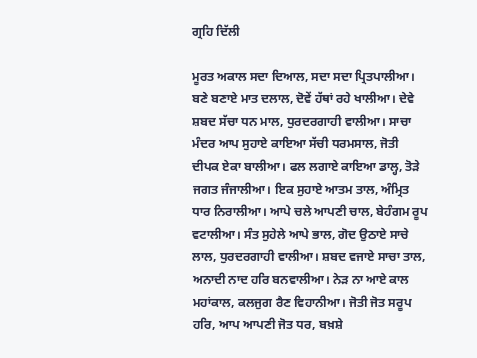ਗ੍ਰਹਿ ਦਿੱਲੀ

ਮੂਰਤ ਅਕਾਲ ਸਦਾ ਦਿਆਲ, ਸਦਾ ਸਦਾ ਪ੍ਰਿਤਪਾਲੀਆ। ਬਣੇ ਬਣਾਏ ਮਾਤ ਦਲਾਲ, ਦੋਵੇਂ ਹੱਥਾਂ ਰਹੇ ਖਾਲੀਆ। ਦੇਵੇ ਸ਼ਬਦ ਸੱਚਾ ਧਨ ਮਾਲ, ਧੁਰਦਰਗਾਹੀ ਵਾਲੀਆ। ਸਾਚਾ ਮੰਦਰ ਆਪ ਸੁਹਾਏ ਕਾਇਆ ਸੱਚੀ ਧਰਮਸਾਲ, ਜੋਤੀ ਦੀਪਕ ਏਕਾ ਬਾਲੀਆ। ਫਲ ਲਗਾਏ ਕਾਇਆ ਡਾਲ੍ਹ, ਤੋੜੇ ਜਗਤ ਜੰਜਾਲੀਆ। ਇਕ ਸੁਹਾਏ ਆਤਮ ਤਾਲ, ਅੰਮ੍ਰਿਤ ਧਾਰ ਨਿਰਾਲੀਆ। ਆਪੇ ਚਲੇ ਆਪਣੀ ਚਾਲ, ਬੇਹੰਗਮ ਰੂਪ ਵਟਾਲੀਆ। ਸੰਤ ਸੁਹੇਲੇ ਆਪੇ ਭਾਲ, ਗੋਦ ਉਠਾਏ ਸਾਚੇ ਲਾਲ, ਧੁਰਦਰਗਾਹੀ ਵਾਲੀਆ। ਸ਼ਬਦ ਵਜਾਏ ਸਾਚਾ ਤਾਲ, ਅਨਾਦੀ ਨਾਦ ਹਰਿ ਬਨਵਾਲੀਆ। ਨੇੜ ਨਾ ਆਏ ਕਾਲ ਮਹਾਂਕਾਲ, ਕਲਜੁਗ ਰੈਣ ਵਿਹਾਨੀਆ। ਜੋਤੀ ਜੋਤ ਸਰੂਪ ਹਰਿ, ਆਪ ਆਪਣੀ ਜੋਤ ਧਰ, ਬਖ਼ਸ਼ੇ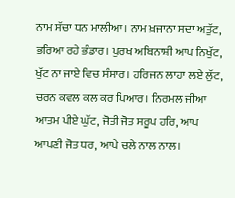ਨਾਮ ਸੱਚਾ ਧਨ ਮਾਲੀਆ। ਨਾਮ ਖ਼ਜਾਨਾ ਸਦਾ ਅਤੁੱਟ, ਭਰਿਆ ਰਹੇ ਭੰਡਾਰ। ਪੁਰਖ ਅਬਿਨਾਸ਼ੀ ਆਪ ਨਿਖੁੱਟ, ਖੁੱਟ ਨਾ ਜਾਏ ਵਿਚ ਸੰਸਾਰ। ਹਰਿਜਨ ਲਾਹਾ ਲਏ ਲੁੱਟ, ਚਰਨ ਕਵਲ ਕਲ ਕਰ ਪਿਆਰ। ਨਿਰਮਲ ਜੀਆ ਆਤਮ ਪੀਏ ਘੁੱਟ, ਜੋਤੀ ਜੋਤ ਸਰੂਪ ਹਰਿ, ਆਪ ਆਪਣੀ ਜੋਤ ਧਰ, ਆਪੇ ਚਲੇ ਨਾਲ ਨਾਲ।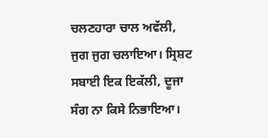ਚਲਣਹਾਰਾ ਚਾਲ ਅਵੱਲੀ, ਜੁਗ ਜੁਗ ਚਲਾਇਆ। ਸ੍ਰਿਸ਼ਟ ਸਬਾਈ ਇਕ ਇਕੱਲੀ, ਦੂਜਾ ਸੰਗ ਨਾ ਕਿਸੇ ਨਿਭਾਇਆ।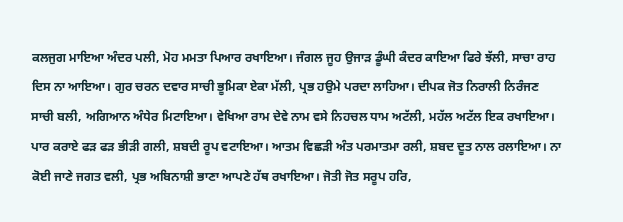ਕਲਜੁਗ ਮਾਇਆ ਅੰਦਰ ਪਲੀ, ਮੋਹ ਮਮਤਾ ਪਿਆਰ ਰਖਾਇਆ। ਜੰਗਲ ਜੂਹ ਉਜਾੜ ਡੂੰਘੀ ਕੰਦਰ ਕਾਇਆ ਫਿਰੇ ਝੱਲੀ, ਸਾਚਾ ਰਾਹ ਦਿਸ ਨਾ ਆਇਆ। ਗੁਰ ਚਰਨ ਦਵਾਰ ਸਾਚੀ ਭੂਮਿਕਾ ਏਕਾ ਮੱਲੀ, ਪ੍ਰਭ ਹਉਮੇ ਪਰਦਾ ਲਾਹਿਆ। ਦੀਪਕ ਜੋਤ ਨਿਰਾਲੀ ਨਿਰੰਜਣ ਸਾਚੀ ਬਲੀ, ਅਗਿਆਨ ਅੰਧੇਰ ਮਿਟਾਇਆ। ਵੇਖਿਆ ਰਾਮ ਦੇਵੇ ਨਾਮ ਵਸੇ ਨਿਹਚਲ ਧਾਮ ਅਟੱਲੀ, ਮਹੱਲ ਅਟੱਲ ਇਕ ਰਖਾਇਆ। ਪਾਰ ਕਰਾਏ ਫੜ ਫੜ ਭੀੜੀ ਗਲੀ, ਸ਼ਬਦੀ ਰੂਪ ਵਟਾਇਆ। ਆਤਮ ਵਿਛੜੀ ਅੰਤ ਪਰਮਾਤਮਾ ਰਲੀ, ਸ਼ਬਦ ਦੂਤ ਨਾਲ ਰਲਾਇਆ। ਨਾ ਕੋਈ ਜਾਣੇ ਜਗਤ ਵਲੀ, ਪ੍ਰਭ ਅਬਿਨਾਸ਼ੀ ਭਾਣਾ ਆਪਣੇ ਹੱਥ ਰਖਾਇਆ। ਜੋਤੀ ਜੋਤ ਸਰੂਪ ਹਰਿ,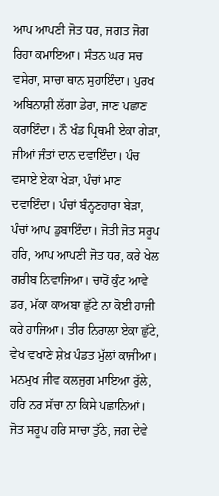ਆਪ ਆਪਣੀ ਜੋਤ ਧਰ, ਜਗਤ ਜੋਗ ਰਿਹਾ ਕਮਾਇਆ। ਸੰਤਨ ਘਰ ਸਚ ਵਸੇਰਾ, ਸਾਚਾ ਥਾਨ ਸੁਹਾਇੰਦਾ। ਪੁਰਖ ਅਬਿਨਾਸ਼ੀ ਲੱਗਾ ਡੇਰਾ, ਜਾਣ ਪਛਾਣ ਕਰਾਇੰਦਾ। ਨੌ ਖੰਡ ਪ੍ਰਿਥਮੀ ਏਕਾ ਗੇੜਾ, ਜੀਆਂ ਜੰਤਾਂ ਦਾਨ ਦਵਾਇੰਦਾ। ਪੰਚ ਵਸਾਏ ਏਕਾ ਖੇੜਾ, ਪੰਚਾਂ ਮਾਣ ਦਵਾਇੰਦਾ। ਪੰਚਾਂ ਬੰਨ੍ਹਣਹਾਰਾ ਬੇੜਾ, ਪੰਚਾਂ ਆਪ ਡੁਬਾਇੰਦਾ। ਜੋਤੀ ਜੋਤ ਸਰੂਪ ਹਰਿ, ਆਪ ਆਪਣੀ ਜੋਤ ਧਰ, ਕਰੇ ਖੇਲ ਗਰੀਬ ਨਿਵਾਜਿਆ। ਚਾਰੋਂ ਕੁੰਟ ਆਵੇ ਡਰ, ਮੱਕਾ ਕਾਅਬਾ ਛੁੱਟੇ ਨਾ ਕੋਈ ਹਾਜੀ ਕਰੇ ਹਾਜਿਆ। ਤੀਰ ਨਿਰਾਲਾ ਏਕਾ ਛੁੱਟੇ, ਵੇਖ ਵਖਾਣੇ ਸ਼ੇਖ਼ ਪੰਡਤ ਮੁੱਲਾਂ ਕਾਜੀਆ। ਮਨਮੁਖ ਜੀਵ ਕਲਜੁਗ ਮਾਇਆ ਰੁੱਲੇ, ਹਰਿ ਨਰ ਸੱਚਾ ਨਾ ਕਿਸੇ ਪਛਾਨਿਆਂ। ਜੋਤ ਸਰੂਪ ਹਰਿ ਸਾਚਾ ਤੁੱਠੇ, ਜਗ ਦੇਵੇ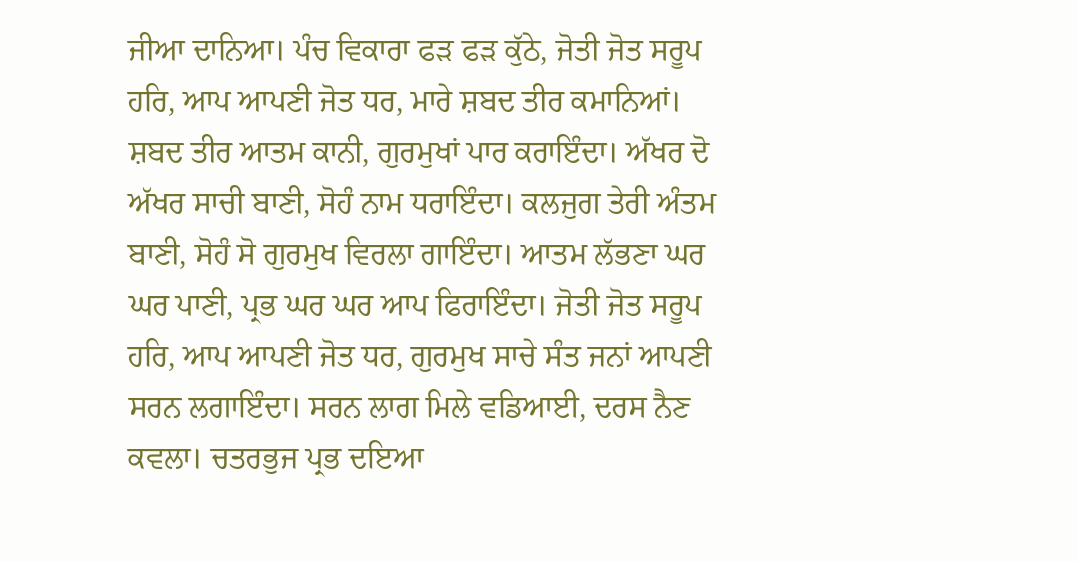ਜੀਆ ਦਾਨਿਆ। ਪੰਚ ਵਿਕਾਰਾ ਫੜ ਫੜ ਕੁੱਠੇ, ਜੋਤੀ ਜੋਤ ਸਰੂਪ ਹਰਿ, ਆਪ ਆਪਣੀ ਜੋਤ ਧਰ, ਮਾਰੇ ਸ਼ਬਦ ਤੀਰ ਕਮਾਨਿਆਂ। ਸ਼ਬਦ ਤੀਰ ਆਤਮ ਕਾਨੀ, ਗੁਰਮੁਖਾਂ ਪਾਰ ਕਰਾਇੰਦਾ। ਅੱਖਰ ਦੋ ਅੱਖਰ ਸਾਚੀ ਬਾਣੀ, ਸੋਹੰ ਨਾਮ ਧਰਾਇੰਦਾ। ਕਲਜੁਗ ਤੇਰੀ ਅੰਤਮ ਬਾਣੀ, ਸੋਹੰ ਸੋ ਗੁਰਮੁਖ ਵਿਰਲਾ ਗਾਇੰਦਾ। ਆਤਮ ਲੱਭਣਾ ਘਰ ਘਰ ਪਾਣੀ, ਪ੍ਰਭ ਘਰ ਘਰ ਆਪ ਫਿਰਾਇੰਦਾ। ਜੋਤੀ ਜੋਤ ਸਰੂਪ ਹਰਿ, ਆਪ ਆਪਣੀ ਜੋਤ ਧਰ, ਗੁਰਮੁਖ ਸਾਚੇ ਸੰਤ ਜਨਾਂ ਆਪਣੀ ਸਰਨ ਲਗਾਇੰਦਾ। ਸਰਨ ਲਾਗ ਮਿਲੇ ਵਡਿਆਈ, ਦਰਸ ਨੈਣ ਕਵਲਾ। ਚਤਰਭੁਜ ਪ੍ਰਭ ਦਇਆ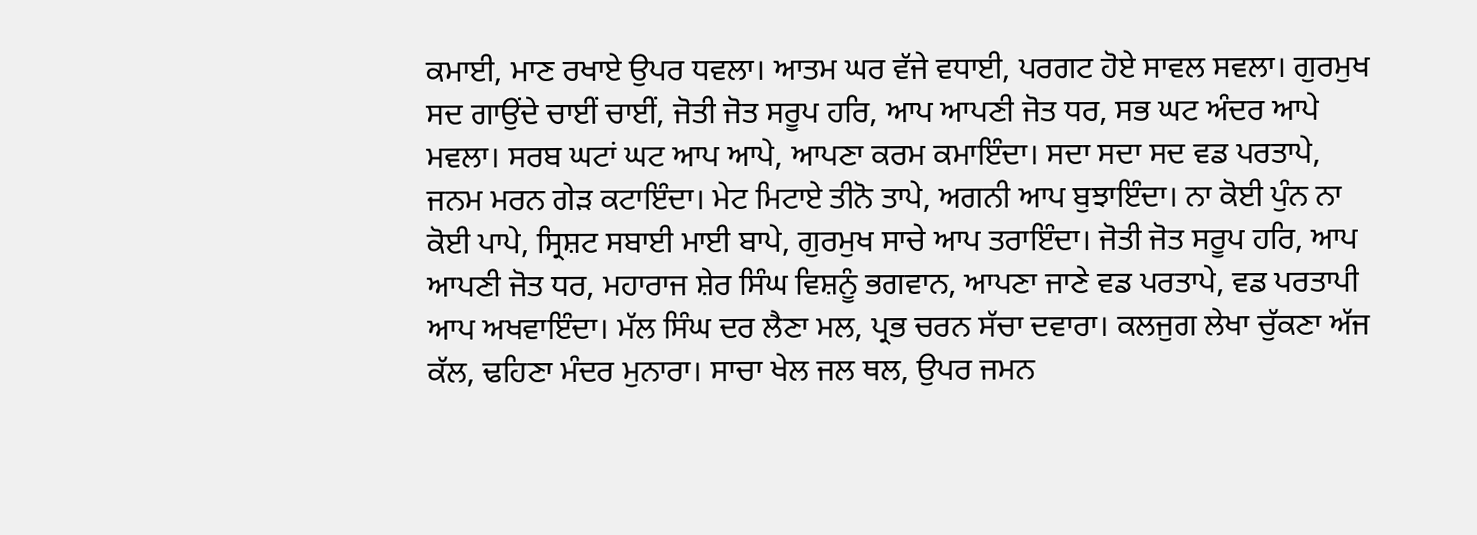ਕਮਾਈ, ਮਾਣ ਰਖਾਏ ਉਪਰ ਧਵਲਾ। ਆਤਮ ਘਰ ਵੱਜੇ ਵਧਾਈ, ਪਰਗਟ ਹੋਏ ਸਾਵਲ ਸਵਲਾ। ਗੁਰਮੁਖ ਸਦ ਗਾਉਂਦੇ ਚਾਈਂ ਚਾਈਂ, ਜੋਤੀ ਜੋਤ ਸਰੂਪ ਹਰਿ, ਆਪ ਆਪਣੀ ਜੋਤ ਧਰ, ਸਭ ਘਟ ਅੰਦਰ ਆਪੇ ਮਵਲਾ। ਸਰਬ ਘਟਾਂ ਘਟ ਆਪ ਆਪੇ, ਆਪਣਾ ਕਰਮ ਕਮਾਇੰਦਾ। ਸਦਾ ਸਦਾ ਸਦ ਵਡ ਪਰਤਾਪੇ, ਜਨਮ ਮਰਨ ਗੇੜ ਕਟਾਇੰਦਾ। ਮੇਟ ਮਿਟਾਏ ਤੀਨੋ ਤਾਪੇ, ਅਗਨੀ ਆਪ ਬੁਝਾਇੰਦਾ। ਨਾ ਕੋਈ ਪੁੰਨ ਨਾ ਕੋਈ ਪਾਪੇ, ਸ੍ਰਿਸ਼ਟ ਸਬਾਈ ਮਾਈ ਬਾਪੇ, ਗੁਰਮੁਖ ਸਾਚੇ ਆਪ ਤਰਾਇੰਦਾ। ਜੋਤੀ ਜੋਤ ਸਰੂਪ ਹਰਿ, ਆਪ ਆਪਣੀ ਜੋਤ ਧਰ, ਮਹਾਰਾਜ ਸ਼ੇਰ ਸਿੰਘ ਵਿਸ਼ਨੂੰ ਭਗਵਾਨ, ਆਪਣਾ ਜਾਣੇ ਵਡ ਪਰਤਾਪੇ, ਵਡ ਪਰਤਾਪੀ ਆਪ ਅਖਵਾਇੰਦਾ। ਮੱਲ ਸਿੰਘ ਦਰ ਲੈਣਾ ਮਲ, ਪ੍ਰਭ ਚਰਨ ਸੱਚਾ ਦਵਾਰਾ। ਕਲਜੁਗ ਲੇਖਾ ਚੁੱਕਣਾ ਅੱਜ ਕੱਲ, ਢਹਿਣਾ ਮੰਦਰ ਮੁਨਾਰਾ। ਸਾਚਾ ਖੇਲ ਜਲ ਥਲ, ਉਪਰ ਜਮਨ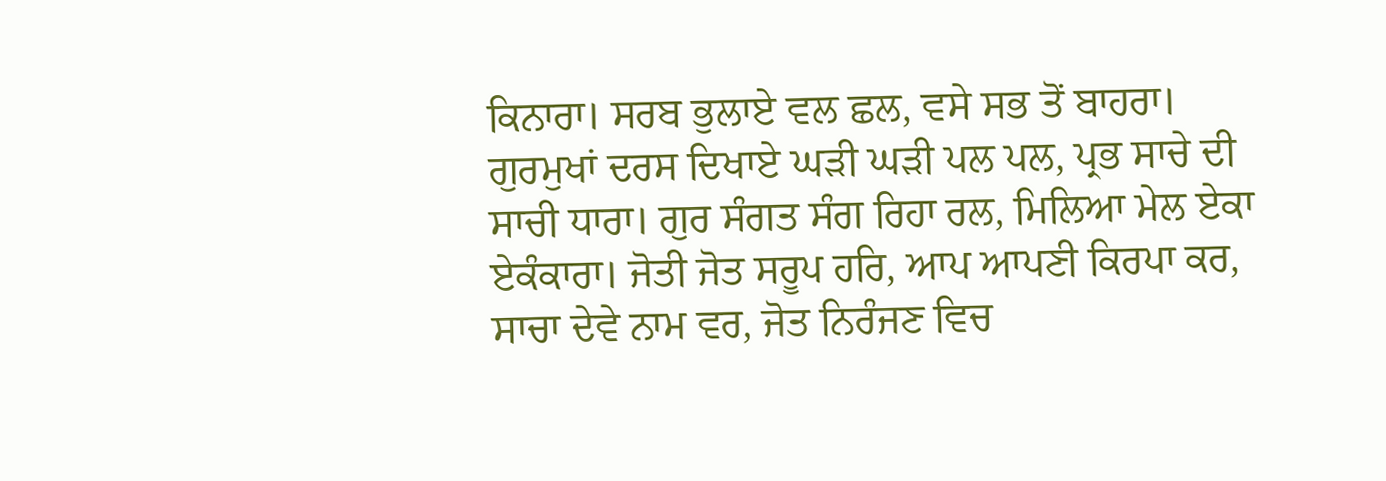ਕਿਨਾਰਾ। ਸਰਬ ਭੁਲਾਏ ਵਲ ਛਲ, ਵਸੇ ਸਭ ਤੋਂ ਬਾਹਰਾ। ਗੁਰਮੁਖਾਂ ਦਰਸ ਦਿਖਾਏ ਘੜੀ ਘੜੀ ਪਲ ਪਲ, ਪ੍ਰਭ ਸਾਚੇ ਦੀ ਸਾਚੀ ਧਾਰਾ। ਗੁਰ ਸੰਗਤ ਸੰਗ ਰਿਹਾ ਰਲ, ਮਿਲਿਆ ਮੇਲ ਏਕਾ ਏਕੰਕਾਰਾ। ਜੋਤੀ ਜੋਤ ਸਰੂਪ ਹਰਿ, ਆਪ ਆਪਣੀ ਕਿਰਪਾ ਕਰ, ਸਾਚਾ ਦੇਵੇ ਨਾਮ ਵਰ, ਜੋਤ ਨਿਰੰਜਣ ਵਿਚ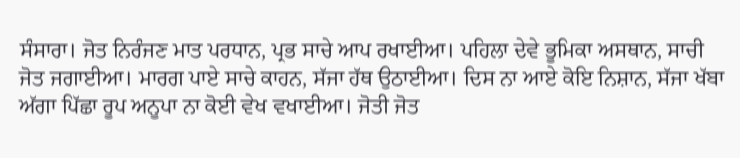ਸੰਸਾਰਾ। ਜੋਤ ਨਿਰੰਜਣ ਮਾਤ ਪਰਧਾਨ, ਪ੍ਰਭ ਸਾਚੇ ਆਪ ਰਖਾਈਆ। ਪਹਿਲਾ ਦੇਵੇ ਭੂਮਿਕਾ ਅਸਥਾਨ, ਸਾਚੀ ਜੋਤ ਜਗਾਈਆ। ਮਾਰਗ ਪਾਏ ਸਾਚੇ ਕਾਹਨ, ਸੱਜਾ ਹੱਥ ਉਠਾਈਆ। ਦਿਸ ਨਾ ਆਏ ਕੋਇ ਨਿਸ਼ਾਨ, ਸੱਜਾ ਖੱਬਾ ਅੱਗਾ ਪਿੱਛਾ ਰੂਪ ਅਨੂਪਾ ਨਾ ਕੋਈ ਵੇਖ ਵਖਾਈਆ। ਜੋਤੀ ਜੋਤ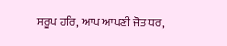ਸਰੂਪ ਹਰਿ, ਆਪ ਆਪਣੀ ਜੋਤ ਧਰ,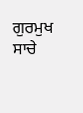ਗੁਰਮੁਖ ਸਾਚੇ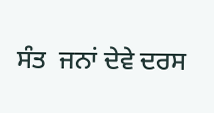ਸੰਤ  ਜਨਾਂ ਦੇਵੇ ਦਰਸ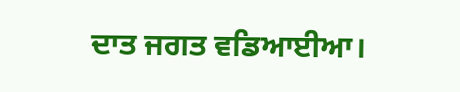ਦਾਤ ਜਗਤ ਵਡਿਆਈਆ।